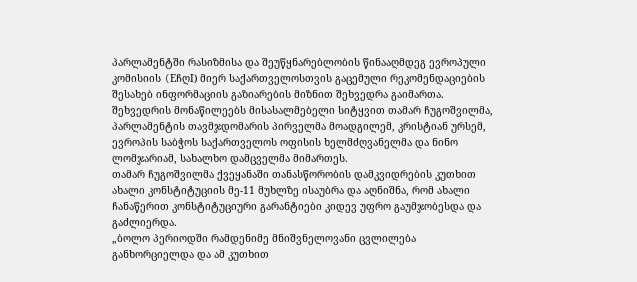პარლამენტში რასიზმისა და შეუწყნარებლობის წინააღმდეგ ევროპული კომისიის (EჩღI) მიერ საქართველოსთვის გაცემული რეკომენდაციების შესახებ ინფორმაციის გაზიარების მიზნით შეხვედრა გაიმართა. შეხვედრის მონაწილეებს მისასალმებელი სიტყვით თამარ ჩუგოშვილმა, პარლამენტის თავმჯდომარის პირველმა მოადგილემ, კრისტიან ურსემ, ევროპის საბჭოს საქართველოს ოფისის ხელმძღვანელმა და ნინო ლომჯარიამ, სახალხო დამცველმა მიმართეს.
თამარ ჩუგოშვილმა ქვეყანაში თანასწორობის დამკვიდრების კუთხით ახალი კონსტიტუციის მე-11 მუხლზე ისაუბრა და აღნიშნა, რომ ახალი ჩანაწერით კონსტიტუციური გარანტიები კიდევ უფრო გაუმჯობესდა და გაძლიერდა.
„ბოლო პერიოდში რამდენიმე მნიშვნელოვანი ცვლილება განხორციელდა და ამ კუთხით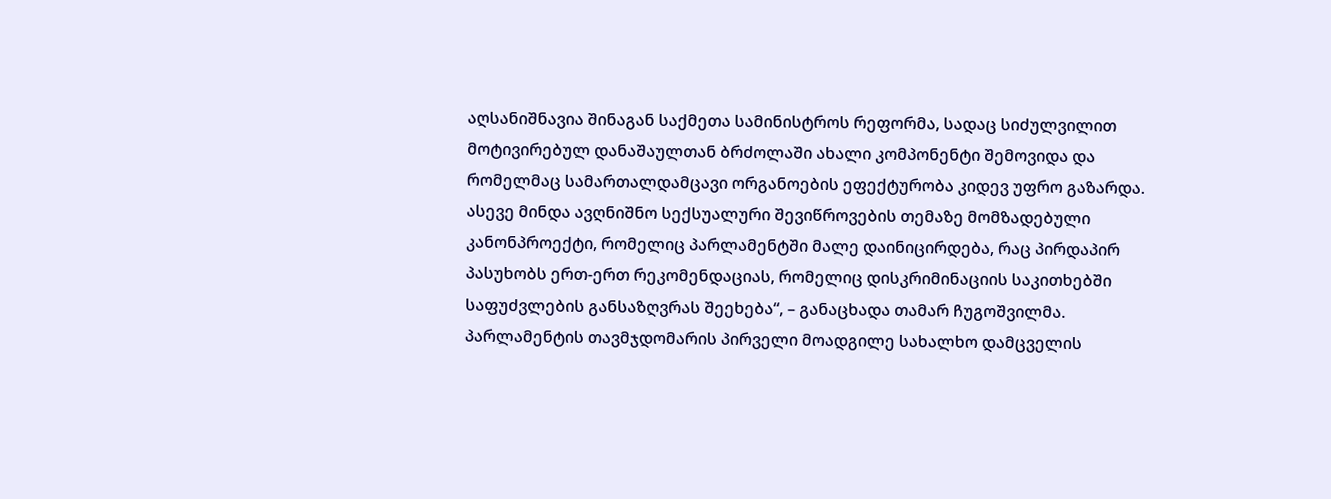აღსანიშნავია შინაგან საქმეთა სამინისტროს რეფორმა, სადაც სიძულვილით მოტივირებულ დანაშაულთან ბრძოლაში ახალი კომპონენტი შემოვიდა და რომელმაც სამართალდამცავი ორგანოების ეფექტურობა კიდევ უფრო გაზარდა. ასევე მინდა ავღნიშნო სექსუალური შევიწროვების თემაზე მომზადებული კანონპროექტი, რომელიც პარლამენტში მალე დაინიცირდება, რაც პირდაპირ პასუხობს ერთ-ერთ რეკომენდაციას, რომელიც დისკრიმინაციის საკითხებში საფუძვლების განსაზღვრას შეეხება“, – განაცხადა თამარ ჩუგოშვილმა.
პარლამენტის თავმჯდომარის პირველი მოადგილე სახალხო დამცველის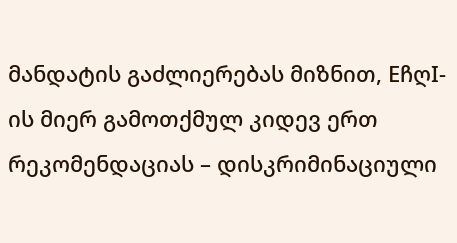მანდატის გაძლიერებას მიზნით, EჩღI-ის მიერ გამოთქმულ კიდევ ერთ რეკომენდაციას – დისკრიმინაციული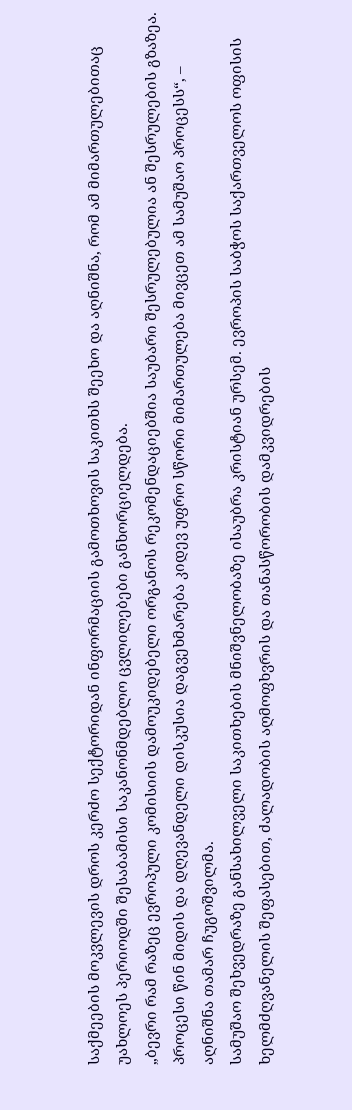საქმეების მოკვლევის დროს კერძო სექტორიდან ინფორმაციის გამოთხოვის საკითხს შეეხო და აღნიშნა, რომ ამ მიმართულებითაც უახლოეს პერიოდში შესაბამისი საკანონმდებლო ცვლილებები განხორციელდება.
„ბევრი რამ რაზეც ევროპული კომისიის დამოუკიდებელი ორგანოს რეკომენდაციებშია საუბარი შესრულებულია ან შესრულების გზაზეა. პროცესი წინ მიდის და დღევანდელი დისკუსია დაგვეხმარება კიდევ უფრო სწორი მიმართულება მივცეთ ამ სამუშაო პროცესს“, – აღნიშნა თამარ ჩუგოშვილმა.
სამუშაო შეხვედრაზე განსახილველი საკითხების მნიშვნელობაზე ისაუბრა კრისტიან ურსემ. ევროპის საბჭოს საქართველოს ოფისის ხელმძღვანელის შეფასებით, ძალადობის აღმოფხვრის და თანასწორობის დამკვიდრების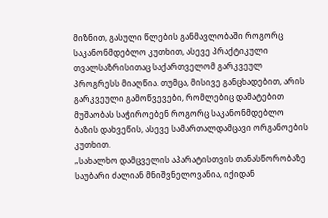მიზნით, გასული წლების განმავლობაში როგორც საკანონმდებლო კუთხით, ასევე პრაქტიკული თვალსაზრისითაც საქართველომ გარკვეულ პროგრესს მიაღწია. თუმცა, მისივე განცხადებით, არის გარკვეული გამოწვევები, რომლებიც დამატებით მუშაობას საჭიროებენ როგორც საკანონმდებლო ბაზის დახვეწის, ასევე სამართალდამცავი ორგანოების კუთხით.
„სახალხო დამცველის აპარატისთვის თანასწორობაზე საუბარი ძალიან მნიშვნელოვანია, იქიდან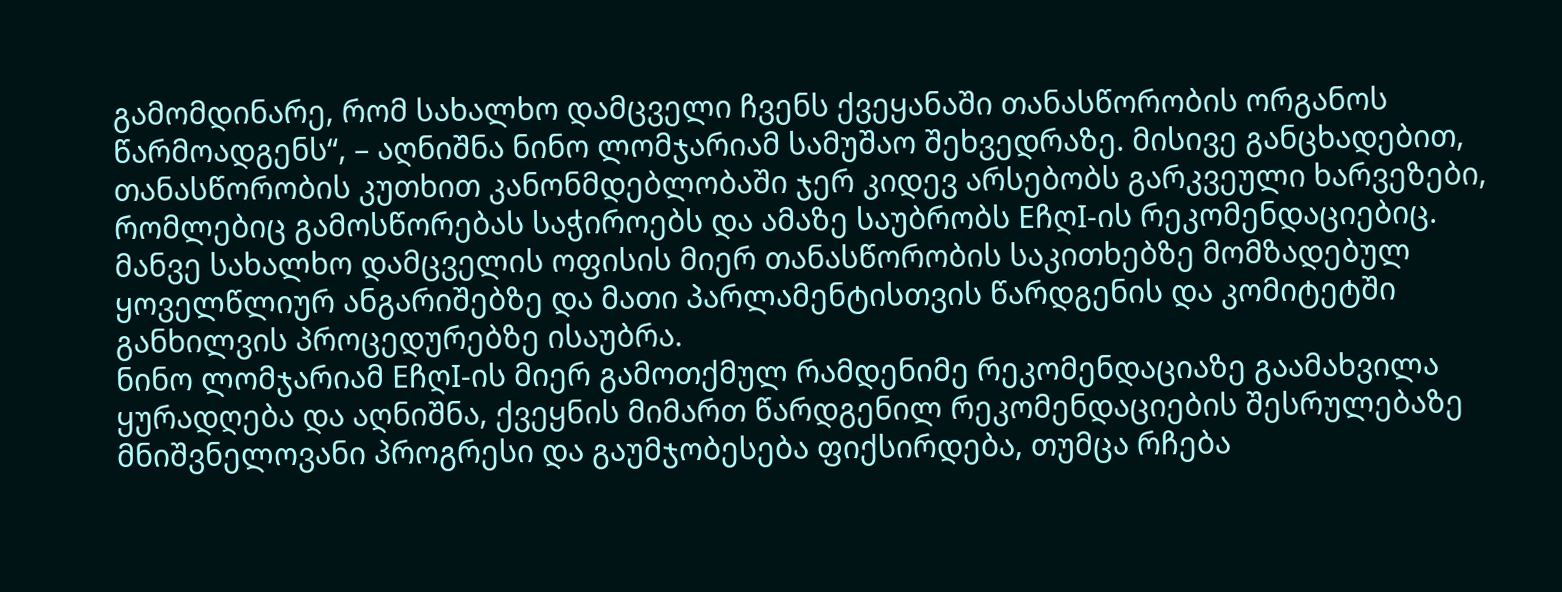გამომდინარე, რომ სახალხო დამცველი ჩვენს ქვეყანაში თანასწორობის ორგანოს წარმოადგენს“, – აღნიშნა ნინო ლომჯარიამ სამუშაო შეხვედრაზე. მისივე განცხადებით, თანასწორობის კუთხით კანონმდებლობაში ჯერ კიდევ არსებობს გარკვეული ხარვეზები, რომლებიც გამოსწორებას საჭიროებს და ამაზე საუბრობს EჩღI-ის რეკომენდაციებიც. მანვე სახალხო დამცველის ოფისის მიერ თანასწორობის საკითხებზე მომზადებულ ყოველწლიურ ანგარიშებზე და მათი პარლამენტისთვის წარდგენის და კომიტეტში განხილვის პროცედურებზე ისაუბრა.
ნინო ლომჯარიამ EჩღI-ის მიერ გამოთქმულ რამდენიმე რეკომენდაციაზე გაამახვილა ყურადღება და აღნიშნა, ქვეყნის მიმართ წარდგენილ რეკომენდაციების შესრულებაზე მნიშვნელოვანი პროგრესი და გაუმჯობესება ფიქსირდება, თუმცა რჩება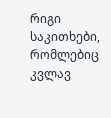რიგი საკითხები, რომლებიც კვლავ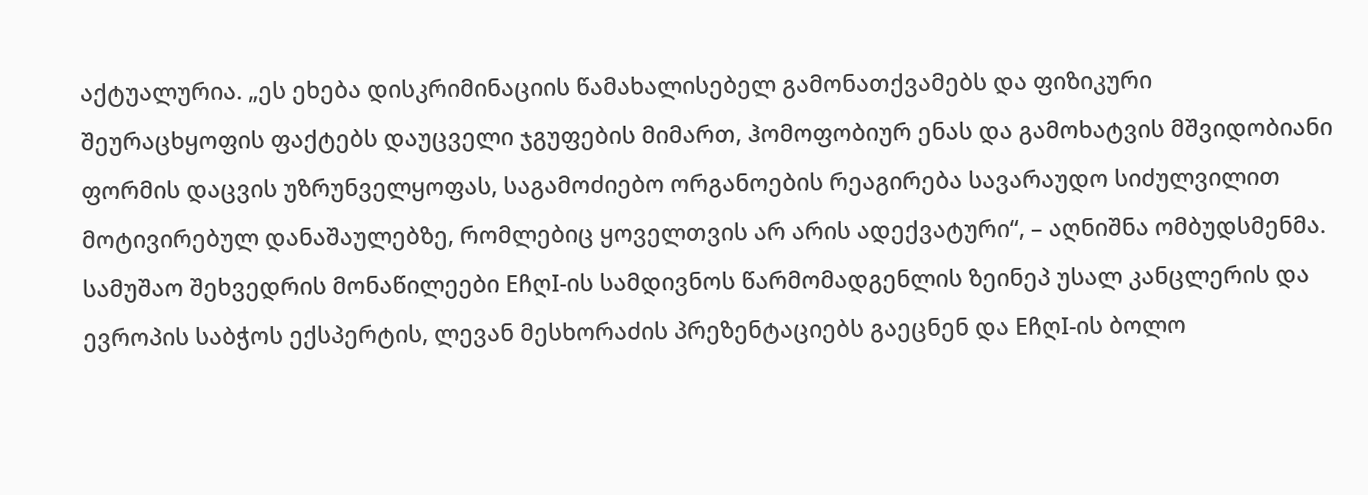აქტუალურია. „ეს ეხება დისკრიმინაციის წამახალისებელ გამონათქვამებს და ფიზიკური შეურაცხყოფის ფაქტებს დაუცველი ჯგუფების მიმართ, ჰომოფობიურ ენას და გამოხატვის მშვიდობიანი ფორმის დაცვის უზრუნველყოფას, საგამოძიებო ორგანოების რეაგირება სავარაუდო სიძულვილით მოტივირებულ დანაშაულებზე, რომლებიც ყოველთვის არ არის ადექვატური“, – აღნიშნა ომბუდსმენმა.
სამუშაო შეხვედრის მონაწილეები EჩღI-ის სამდივნოს წარმომადგენლის ზეინეპ უსალ კანცლერის და ევროპის საბჭოს ექსპერტის, ლევან მესხორაძის პრეზენტაციებს გაეცნენ და EჩღI-ის ბოლო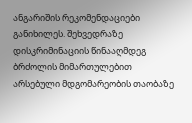ანგარიშის რეკომენდაციები განიხილეს. შეხვედრაზე დისკრიმინაციის წინააღმდეგ ბრძოლის მიმართულებით არსებული მდგომარეობის თაობაზე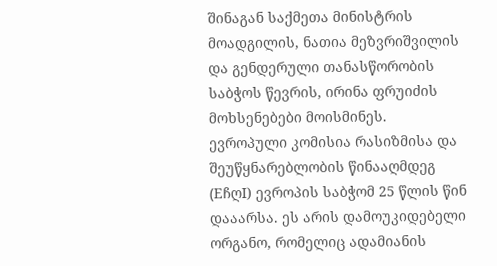შინაგან საქმეთა მინისტრის მოადგილის, ნათია მეზვრიშვილის და გენდერული თანასწორობის საბჭოს წევრის, ირინა ფრუიძის მოხსენებები მოისმინეს.
ევროპული კომისია რასიზმისა და შეუწყნარებლობის წინააღმდეგ (EჩღI) ევროპის საბჭომ 25 წლის წინ დააარსა. ეს არის დამოუკიდებელი ორგანო, რომელიც ადამიანის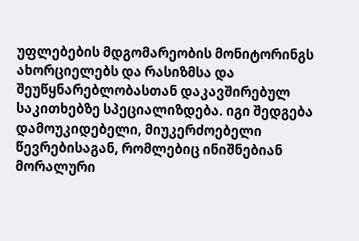უფლებების მდგომარეობის მონიტორინგს ახორციელებს და რასიზმსა და შეუწყნარებლობასთან დაკავშირებულ საკითხებზე სპეციალიზდება. იგი შედგება დამოუკიდებელი, მიუკერძოებელი წევრებისაგან, რომლებიც ინიშნებიან მორალური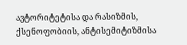ავტორიტეტისა და რასიზმის, ქსენოფობიის, ანტისემიტიზმისა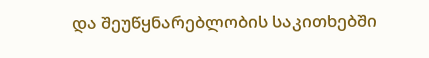და შეუწყნარებლობის საკითხებში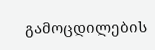გამოცდილების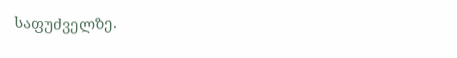საფუძველზე.